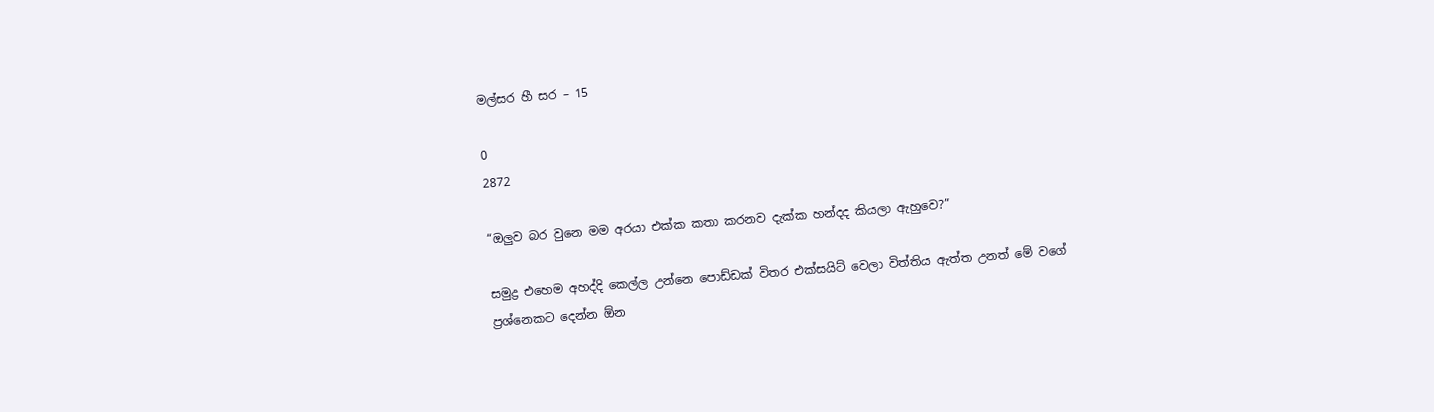මල්සර හී සර – 15

0
2872

“ඔලුව බර වුනෙ මම අරයා එක්ක කතා කරනව දැක්ක හන්දද කියලා ඇහුවෙ?”

සමුද්‍ර එහෙම අහද්දි කෙල්ල උන්නෙ පොඩ්ඩක් විතර එක්සයිට් වෙලා විත්තිය ඇත්ත උනත් මේ වගේ ප්‍රශ්නෙකට දෙන්න ඕන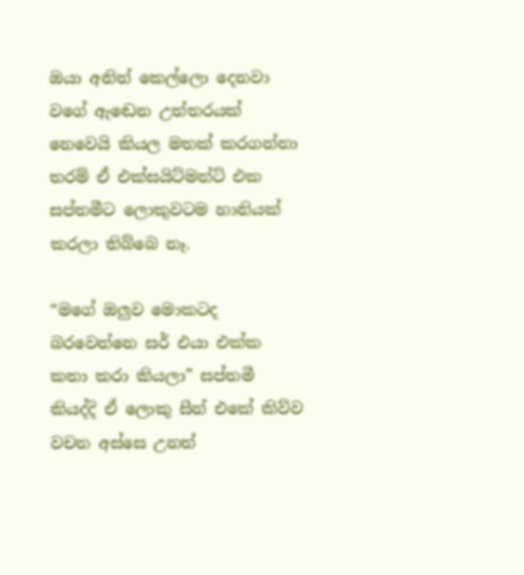ඔයා අනිත් කෙල්ලො දෙනවා වගේ ඇඬෙන උත්තරයක් නෙවෙයි කියල මතක් කරගන්නා තරම් ඒ එක්සයිට්මන්ට් එක සප්තමීට ලොකුවටම හානියක් කරලා තිබ්බෙ නෑ.

“මගේ ඔලුව මොකටද බරවෙන්නෙ සර් එයා එක්ක කතා කරා කියලා” සප්තමී කියද්දි ඒ ලොකු සීන් එකේ කිව්ව වචන අස්සෙ උනත්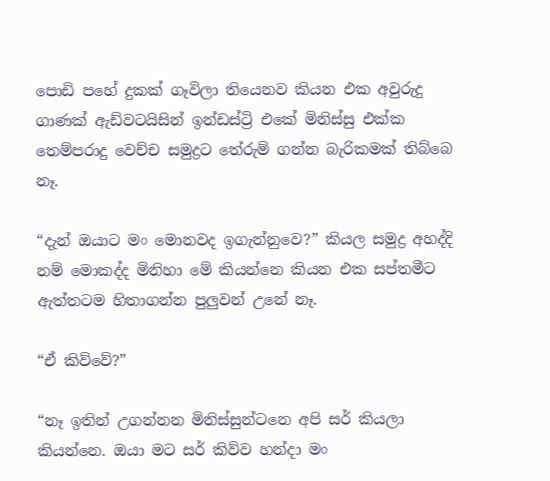පොඩි පහේ දුකක් ගෑවිලා තියෙනව කියන එක අවුරුදු ගාණක් ඇඩ්වටයිසින් ඉන්ඩස්ට්‍රි එකේ මිනිස්සු එක්ක තෙම්පරාදු වෙච්ච සමුද්‍රට තේරුම් ගන්න බැරිකමක් තිබ්බෙ නෑ.

“දැන් ඔයාට මං මොනවද ඉගැන්නුවෙ?” කියල සමුද්‍ර අහද්දි නම් මොකද්ද මිනිහා මේ කියන්නෙ කියන එක සප්තමීට ඇත්තටම හිතාගන්න පුලුවන් උනේ නෑ.

“ඒ කිව්වේ?”

“නෑ ඉතින් උගන්නන මිනිස්සුන්ටනෙ අපි සර් කියලා කියන්නෙ. ඔයා මට සර් කිව්ව හන්දා මං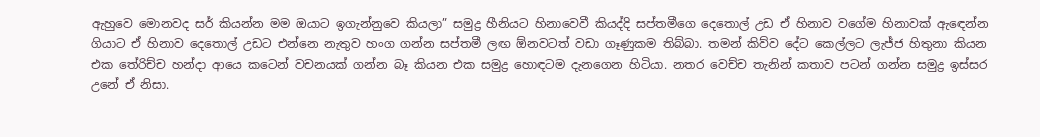ඇහුවෙ මොනවද සර් කියන්න මම ඔයාට ඉගැන්නුවෙ කියලා” සමුද්‍ර හීනියට හිනාවෙවී කියද්දි සප්තමීගෙ දෙතොල් උඩ ඒ හිනාව වගේම හිනාවක් ඇඳෙන්න ගියාට ඒ හිනාව දෙතොල් උඩට එන්නෙ නැතුව හංග ගන්න සප්තමී ලඟ ඕනවටත් වඩා ගෑණුකම තිබ්බා. තමන් කිව්ව දේට කෙල්ලට ලැජ්ජ හිතුනා කියන එක තේරිච්ච හන්දා ආයෙ කටෙන් වචනයක් ගන්න බෑ කියන එක සමුද්‍ර හොඳටම දැනගෙන හිටියා. නතර වෙච්ච තැනින් කතාව පටන් ගන්න සමුද්‍ර ඉස්සර උනේ ඒ නිසා.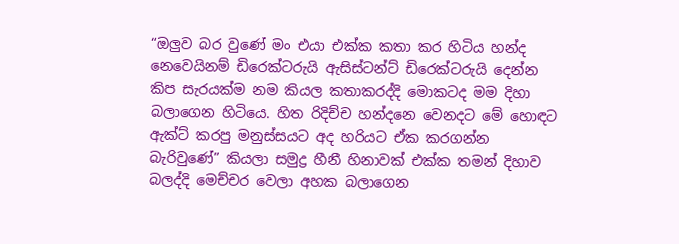“ඔලුව බර වුණේ මං එයා එක්ක කතා කර හිටිය හන්ද නෙවෙයිනම් ඩිරෙක්ටරුයි ඇසිස්ටන්ට් ඩිරෙක්ටරුයි දෙන්න කිප සැරයක්ම නම කියල කතාකරද්දි මොකටද මම දිහා බලාගෙන හිටියෙ. හිත රිදිච්ච හන්දනෙ වෙනදට මේ හොඳට ඇක්ට් කරපු මනුස්සයට අද හරියට ඒක කරගන්න බැරිවුණේ” කියලා සමුද්‍ර හීනී හිනාවක් එක්ක තමන් දිහාව බලද්දි මෙච්චර වෙලා අහක බලාගෙන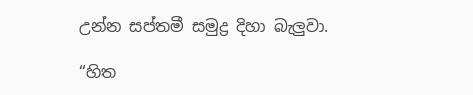උන්න සප්තමී සමුද්‍ර දිහා බැලුවා.

“හිත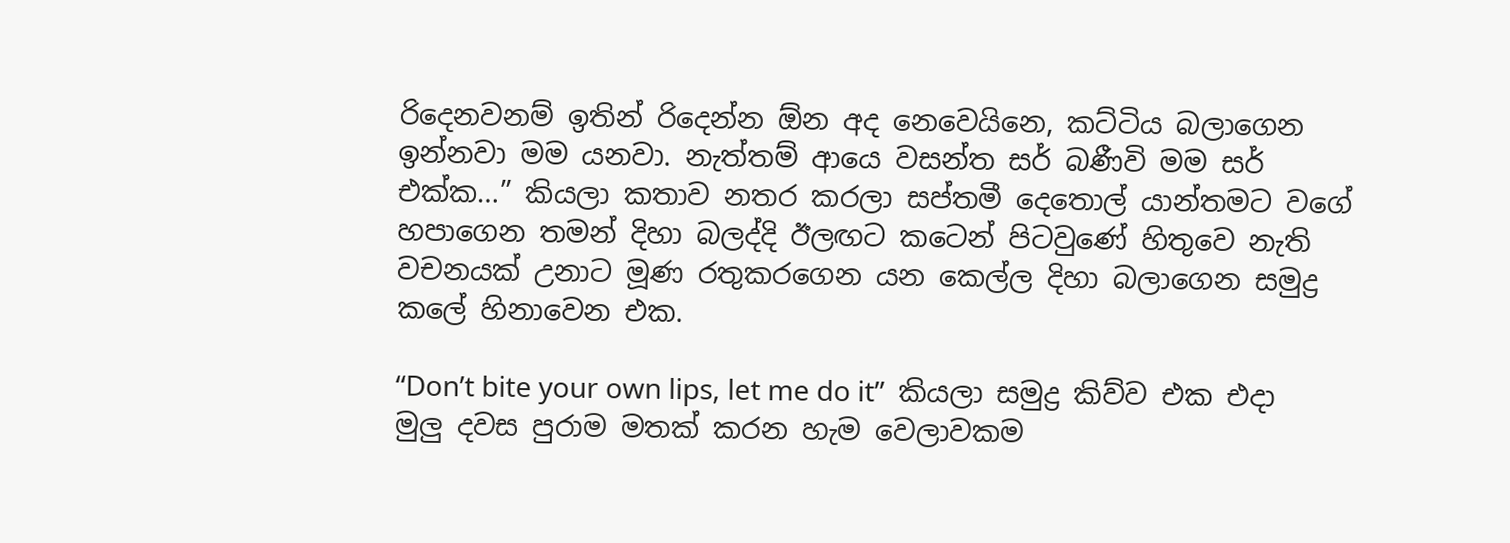රිදෙනවනම් ඉතින් රිදෙන්න ඕන අද නෙවෙයිනෙ, කට්ටිය බලාගෙන ඉන්නවා මම යනවා. නැත්තම් ආයෙ වසන්ත සර් බණීවි මම සර් එක්ක…” කියලා කතාව නතර කරලා සප්තමී දෙතොල් යාන්තමට වගේ හපාගෙන තමන් දිහා බලද්දි ඊලඟට කටෙන් පිටවුණේ හිතුවෙ නැති වචනයක් උනාට මූණ රතුකරගෙන යන කෙල්ල දිහා බලාගෙන සමුද්‍ර කලේ හිනාවෙන එක.

“Don’t bite your own lips, let me do it”  කියලා සමුද්‍ර කිව්ව එක එදා මුලු දවස පුරාම මතක් කරන හැම වෙලාවකම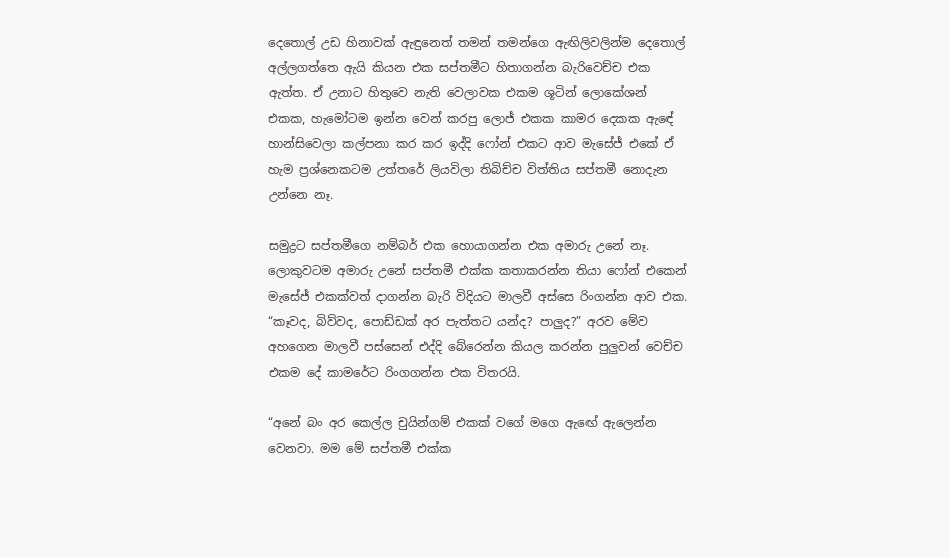දෙතොල් උඩ හිනාවක් ඇඳුනෙත් තමන් තමන්ගෙ ඇඟිලිවලින්ම දෙතොල් අල්ලගත්තෙ ඇයි කියන එක සප්තමීට හිතාගන්න බැරිවෙච්ච එක ඇත්ත. ඒ උනාට හිතුවෙ නැති වෙලාවක එකම ශූටින් ලොකේශන් එකක, හැමෝටම ඉන්න වෙන් කරපු ලොජ් එකක කාමර දෙකක ඇඳේ හාන්සිවෙලා කල්පනා කර කර ඉද්දි ෆෝන් එකට ආව මැසේජ් එකේ ඒ හැම ප්‍රශ්නෙකටම උත්තරේ ලියවිලා තිබිච්ච විත්තිය සප්තමී නොදැන උන්නෙ නෑ.

සමුද්‍රට සප්තමීගෙ නම්බර් එක හොයාගන්න එක අමාරු උනේ නෑ. ලොකුවටම අමාරු උනේ සප්තමී එක්ක කතාකරන්න තියා ෆෝන් එකෙන් මැසේජ් එකක්වත් දාගන්න බැරි විදියට මාලවී අස්සෙ රිංගන්න ආව එක. “කෑවද, බිව්වද, පොඩ්ඩක් අර පැත්තට යන්ද? පාලුද?” අරව මේව අහගෙන මාලවී පස්සෙන් එද්දි බේරෙන්න කියල කරන්න පුලුවන් වෙච්ච එකම දේ කාමරේට රිංගගන්න එක විතරයි.

“අනේ බං අර කෙල්ල චුයින්ගම් එකක් වගේ මගෙ ඇඟේ ඇලෙන්න වෙනවා. මම මේ සප්තමී එක්ක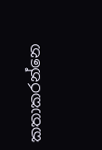කතාකරන්නෙ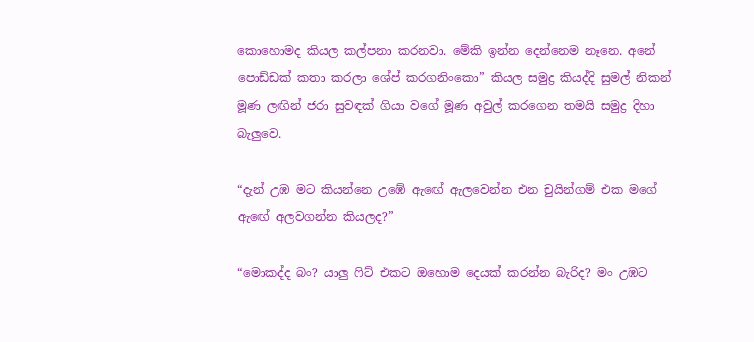කොහොමද කියල කල්පනා කරනවා. මේකි ඉන්න දෙන්නෙම නෑනෙ. අනේ පොඩ්ඩක් කතා කරලා ශේප් කරගනිංකො” කියල සමුද්‍ර කියද්දි සුමල් නිකන් මූණ ලඟින් ජරා සුවඳක් ගියා වගේ මූණ අවුල් කරගෙන තමයි සමුද්‍ර දිහා බැලුවෙ.

“දැන් උඹ මට කියන්නෙ උඹේ ඇඟේ ඇලවෙන්න එන චුයින්ගම් එක මගේ ඇඟේ අලවගන්න කියලද?”

“මොකද්ද බං? යාලු ෆිට් එකට ඔහොම දෙයක් කරන්න බැරිද? මං උඹට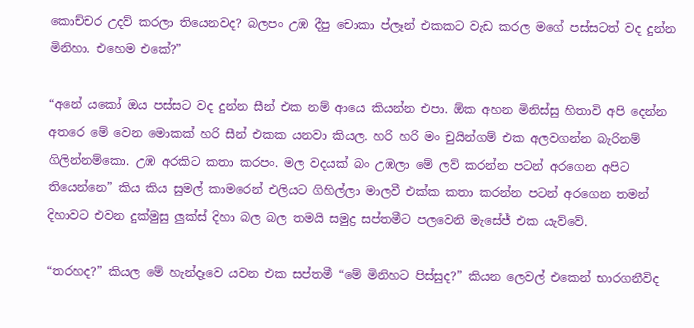කොච්චර උදව් කරලා තියෙනවද? බලපං උඹ දීපු චොකා ප්ලෑන් එකකට වැඩ කරල මගේ පස්සටත් වද දුන්න මිනිහා. එහෙම එකේ?”

“අනේ යකෝ ඔය පස්සට වද දුන්න සීන් එක නම් ආයෙ කියන්න එපා. ඕක අහන මිනිස්සු හිතාවි අපි දෙන්න අතරෙ මේ වෙන මොකක් හරි සීන් එකක යනවා කියල. හරි හරි මං චුයින්ගම් එක අලවගන්න බැරිනම් ගිලින්නම්කො. උඹ අරකිට කතා කරපං. මල වදයක් බං උඹලා මේ ලව් කරන්න පටන් අරගෙන අපිට තියෙන්නෙ” කිය කිය සුමල් කාමරෙන් එලියට ගිහිල්ලා මාලවී එක්ක කතා කරන්න පටන් අරගෙන තමන් දිහාවට එවන දුක්මුසු ලුක්ස් දිහා බල බල තමයි සමුද්‍ර සප්තමීට පලවෙනි මැසේජ් එක යැව්වේ.

“තරහද?” කියල මේ හැන්දෑවෙ යවන එක සප්තමී “මේ මිනිහට පිස්සුද?” කියන ලෙවල් එකෙන් භාරගනීවිද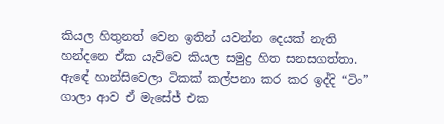කියල හිතුනත් වෙන ඉතින් යවන්න දෙයක් නැති හන්දනෙ ඒක යැව්වෙ කියල සමුද්‍ර හිත සනසගත්තා. ඇඳේ හාන්සිවෙලා ටිකක් කල්පනා කර කර ඉද්දි “ටිං” ගාලා ආව ඒ මැසේජ් එක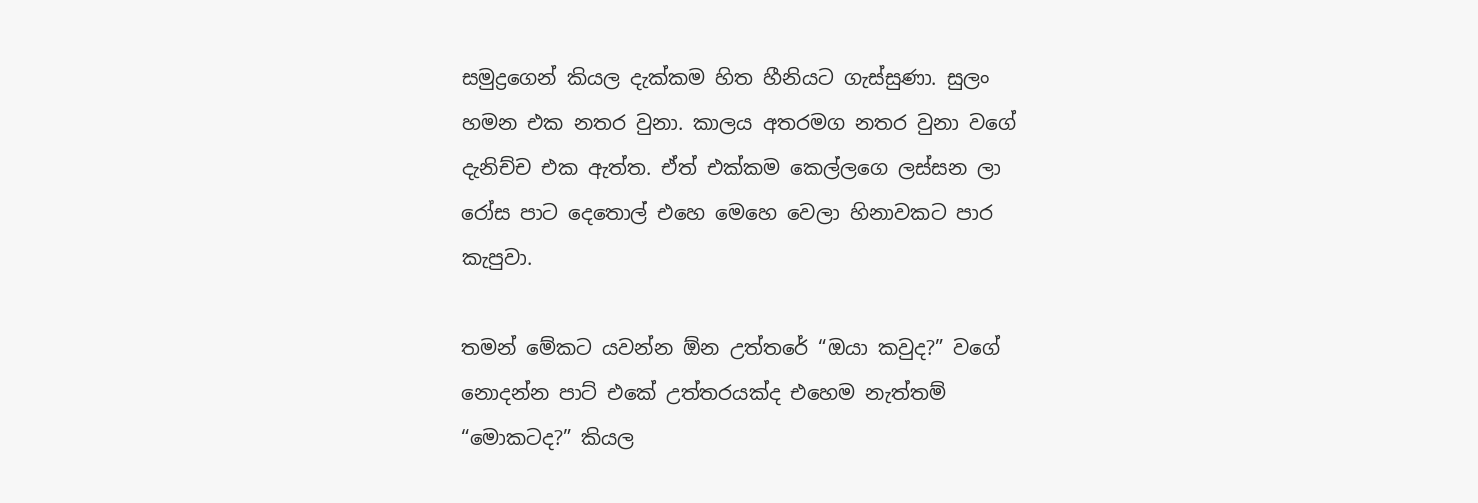සමුද්‍රගෙන් කියල දැක්කම හිත හීනියට ගැස්සුණා. සුලං හමන එක නතර වුනා. කාලය අතරමග නතර වුනා වගේ දැනිච්ච එක ඇත්ත. ඒත් එක්කම කෙල්ලගෙ ලස්සන ලා රෝස පාට දෙතොල් එහෙ මෙහෙ වෙලා හිනාවකට පාර කැපුවා.

තමන් මේකට යවන්න ඕන උත්තරේ “ඔයා කවුද?” වගේ නොදන්න පාට් එකේ උත්තරයක්ද එහෙම නැත්තම් “මොකටද?” කියල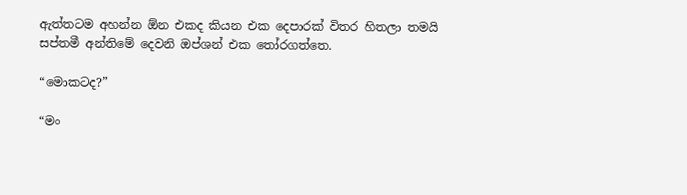ඇත්තටම අහන්න ඕන එකද කියන එක දෙපාරක් විතර හිතලා තමයි සප්තමී අන්තිමේ දෙවනි ඔප්ශන් එක තෝරගත්තෙ.

“මොකටද?”

“මං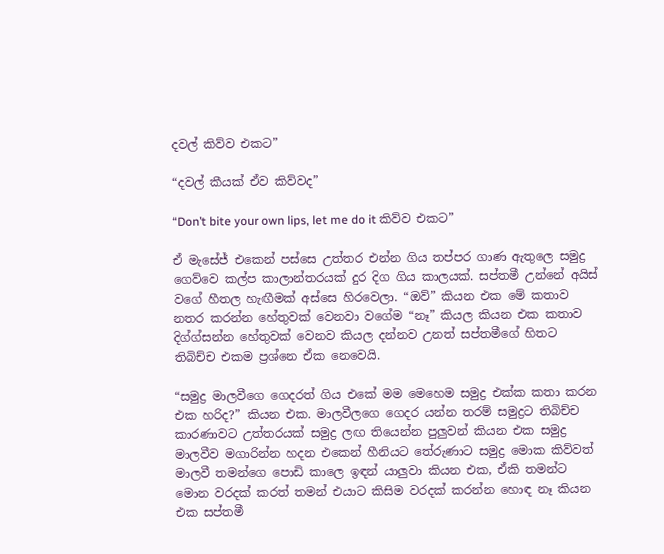දවල් කිව්ව එකට”

“දවල් කීයක් ඒව කිව්වද”

“Don’t bite your own lips, let me do it කිව්ව එකට”

ඒ මැසේජ් එකෙන් පස්සෙ උත්තර එන්න ගිය තප්පර ගාණ ඇතුලෙ සමුද්‍ර ගෙව්වෙ කල්ප කාලාන්තරයක් දුර දිග ගිය කාලයක්. සප්තමී උන්නේ අයිස් වගේ හීතල හැඟීමක් අස්සෙ හිරවෙලා. “ඔව්” කියන එක මේ කතාව නතර කරන්න හේතුවක් වෙනවා වගේම “නෑ” කියල කියන එක කතාව දිග්ග්සන්න හේතුවක් වෙනව කියල දන්නව උනත් සප්තමීගේ හිතට තිබිච්ච එකම ප්‍රශ්නෙ ඒක නෙවෙයි.

“සමුද්‍ර මාලවීගෙ ගෙදරත් ගිය එකේ මම මෙහෙම සමුද්‍ර එක්ක කතා කරන එක හරිද?” කියන එක. මාලවීලගෙ ගෙදර යන්න තරම් සමුද්‍රට තිබිච්ච කාරණාවට උත්තරයක් සමුද්‍ර ලඟ තියෙන්න පුලුවන් කියන එක සමුද්‍ර මාලවීව මගාරින්න හදන එකෙන් හීනියට තේරුණාට සමුද්‍ර මොක කිව්වත් මාලවී තමන්ගෙ පොඩි කාලෙ ඉඳන් යාලුවා කියන එක, ඒකි තමන්ට මොන වරදක් කරත් තමන් එයාට කිසිම වරදක් කරන්න හොඳ නෑ කියන එක සප්තමී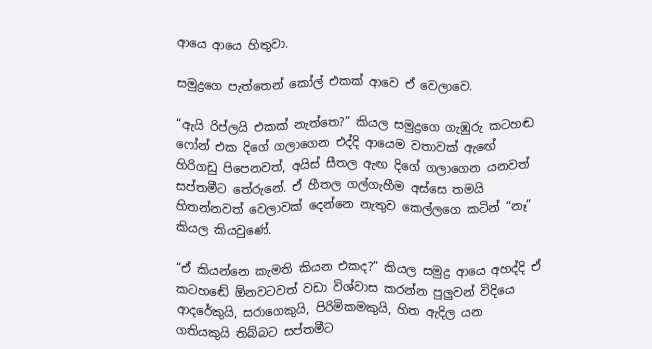ආයෙ ආයෙ හිතුවා.

සමුද්‍රගෙ පැත්තෙන් කෝල් එකක් ආවෙ ඒ වෙලාවෙ.

“ඇයි රිප්ලයි එකක් නැත්තෙ?” කියල සමුද්‍රගෙ ගැඹුරු කටහඬ ෆෝන් එක දිගේ ගලාගෙන එද්දි ආයෙම වතාවක් ඇඟේ හිරිගඩු පිපෙනවත්, අයිස් සීතල ඇඟ දිගේ ගලාගෙන යනවත් සප්තමීට තේරුනේ. ඒ හීතල ගල්ගැහීම අස්සෙ තමයි හිතන්නවත් වෙලාවක් දෙන්නෙ නැතුව කෙල්ලගෙ කටින් “නෑ” කියල කියවුණේ.

“ඒ කියන්නෙ කැමති කියන එකද?” කියල සමුද්‍ර ආයෙ අහද්දි ඒ කටහඬේ ඕනවටවත් වඩා විශ්වාස කරන්න පුලුවන් විදියෙ ආදරේකුයි, සරාගෙකුයි, පිරිමිකමකුයි, හිත ඇදිල යන ගතියකුයි තිබ්බට සප්තමීට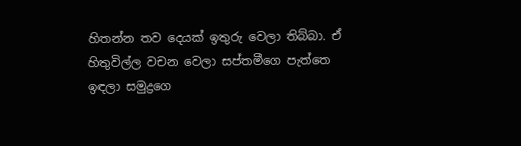හිතන්න තව දෙයක් ඉතුරු වෙලා තිබ්බා. ඒ හිතුවිල්ල වචන වෙලා සප්තමීගෙ පැත්තෙ ඉඳලා සමුද්‍රගෙ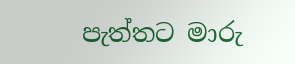පැත්තට මාරු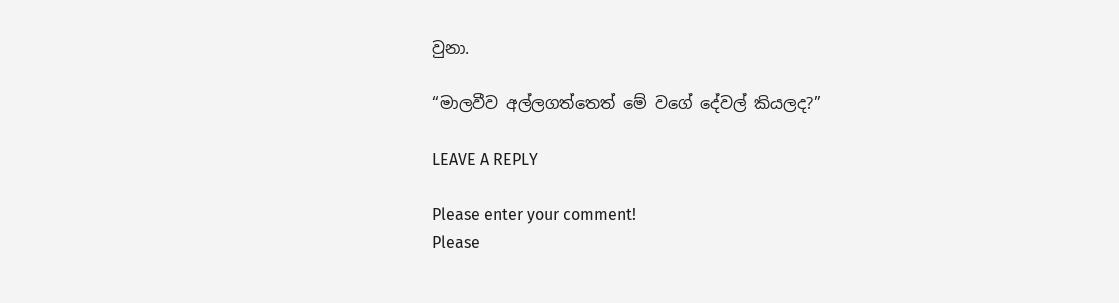වුනා.

“මාලවීව අල්ලගත්තෙත් මේ වගේ දේවල් කියලද?”

LEAVE A REPLY

Please enter your comment!
Please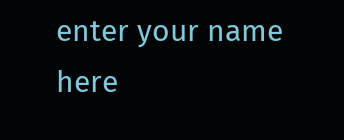enter your name here